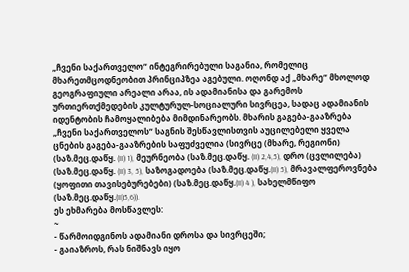„ჩვენი საქართველო“ ინტეგრირებული საგანია, რომელიც მხარეთმცოდნეობით პრინციპზეა აგებული. ოღონდ აქ „მხარე“ მხოლოდ გეოგრაფიული არეალი არაა, ის ადამიანისა და გარემოს ურთიერთქმედების კულტურულ-სოციალური სივრცეა, სადაც ადამიანის იდენტობის ჩამოყალიბება მიმდინარეობს. მხარის გაგება-გააზრება „ჩვენი საქართველოს“ საგნის შესწავლისთვის აუცილებელი ყველა ცნების გაგება-გააზრების საფუძველია (სივრცე (მხარე, რეგიონი) (საზ.მეც.დაწყ. (II) 1), მეურნეობა (საზ.მეც.დაწყ. (II) 2,4,5), დრო (ცვლილება) (საზ.მეც.დაწყ. (II) 3, 5), საზოგადოება (საზ.მეც.დაწყ.(II) 5), მრავალფეროვნება (ყოფითი თავისებურებები) (საზ.მეც.დაწყ.(II) 4 ), სახელმწიფო (საზ.მეც.დაწყ.(II)5,6)).
ეს ეხმარება მოსწავლეს:
~
- წარმოიდგინოს ადამიანი დროსა და სივრცეში;
- გაიაზროს, რას ნიშნავს იყო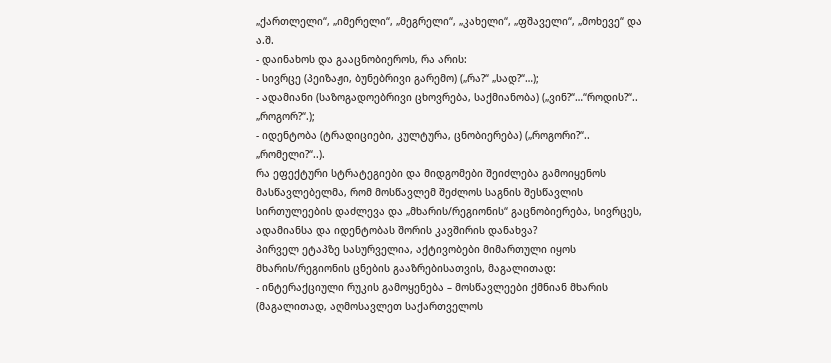„ქართლელი“, „იმერელი“, „მეგრელი“, „კახელი“, „ფშაველი“, „მოხევე“ და ა.შ.
- დაინახოს და გააცნობიეროს, რა არის:
- სივრცე (პეიზაჟი, ბუნებრივი გარემო) („რა?“ „სად?“…);
- ადამიანი (საზოგადოებრივი ცხოვრება, საქმიანობა) („ვინ?“…“როდის?“.. „როგორ?“.);
- იდენტობა (ტრადიციები, კულტურა, ცნობიერება) („როგორი?“.. „რომელი?“..).
რა ეფექტური სტრატეგიები და მიდგომები შეიძლება გამოიყენოს მასწავლებელმა, რომ მოსწავლემ შეძლოს საგნის შესწავლის სირთულეების დაძლევა და „მხარის/რეგიონის“ გაცნობიერება, სივრცეს, ადამიანსა და იდენტობას შორის კავშირის დანახვა?
პირველ ეტაპზე სასურველია, აქტივობები მიმართული იყოს მხარის/რეგიონის ცნების გააზრებისათვის, მაგალითად:
- ინტერაქციული რუკის გამოყენება – მოსწავლეები ქმნიან მხარის (მაგალითად, აღმოსავლეთ საქართველოს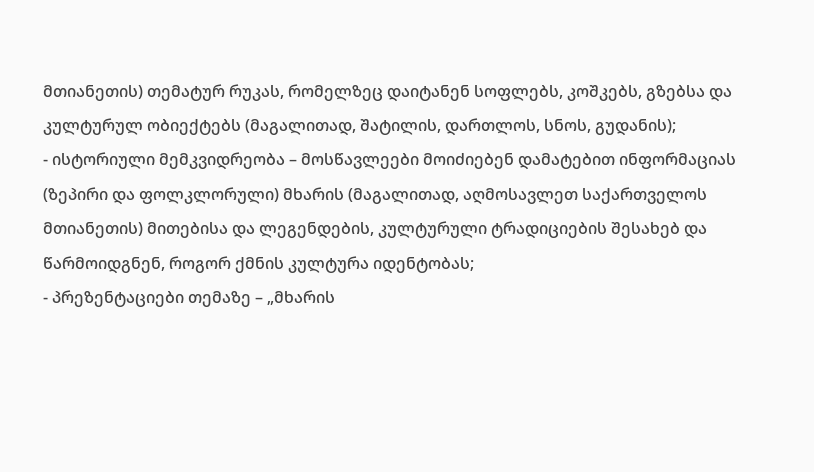მთიანეთის) თემატურ რუკას, რომელზეც დაიტანენ სოფლებს, კოშკებს, გზებსა და კულტურულ ობიექტებს (მაგალითად, შატილის, დართლოს, სნოს, გუდანის);
- ისტორიული მემკვიდრეობა – მოსწავლეები მოიძიებენ დამატებით ინფორმაციას (ზეპირი და ფოლკლორული) მხარის (მაგალითად, აღმოსავლეთ საქართველოს მთიანეთის) მითებისა და ლეგენდების, კულტურული ტრადიციების შესახებ და წარმოიდგნენ, როგორ ქმნის კულტურა იდენტობას;
- პრეზენტაციები თემაზე – „მხარის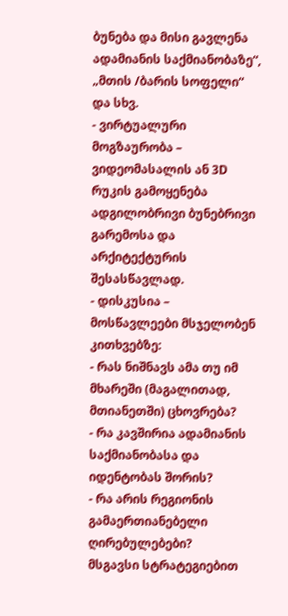ბუნება და მისი გავლენა ადამიანის საქმიანობაზე“, „მთის /ბარის სოფელი“ და სხვ.
- ვირტუალური მოგზაურობა – ვიდეომასალის ან 3D რუკის გამოყენება ადგილობრივი ბუნებრივი გარემოსა და არქიტექტურის შესასწავლად.
- დისკუსია – მოსწავლეები მსჯელობენ კითხვებზე:
- რას ნიშნავს ამა თუ იმ მხარეში (მაგალითად, მთიანეთში) ცხოვრება?
- რა კავშირია ადამიანის საქმიანობასა და იდენტობას შორის?
- რა არის რეგიონის გამაერთიანებელი ღირებულებები?
მსგავსი სტრატეგიებით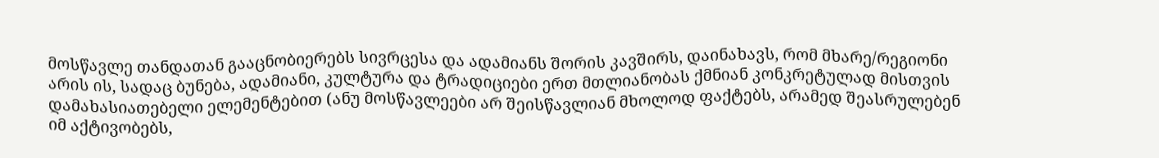მოსწავლე თანდათან გააცნობიერებს სივრცესა და ადამიანს შორის კავშირს, დაინახავს, რომ მხარე/რეგიონი არის ის, სადაც ბუნება, ადამიანი, კულტურა და ტრადიციები ერთ მთლიანობას ქმნიან კონკრეტულად მისთვის დამახასიათებელი ელემენტებით (ანუ მოსწავლეები არ შეისწავლიან მხოლოდ ფაქტებს, არამედ შეასრულებენ იმ აქტივობებს,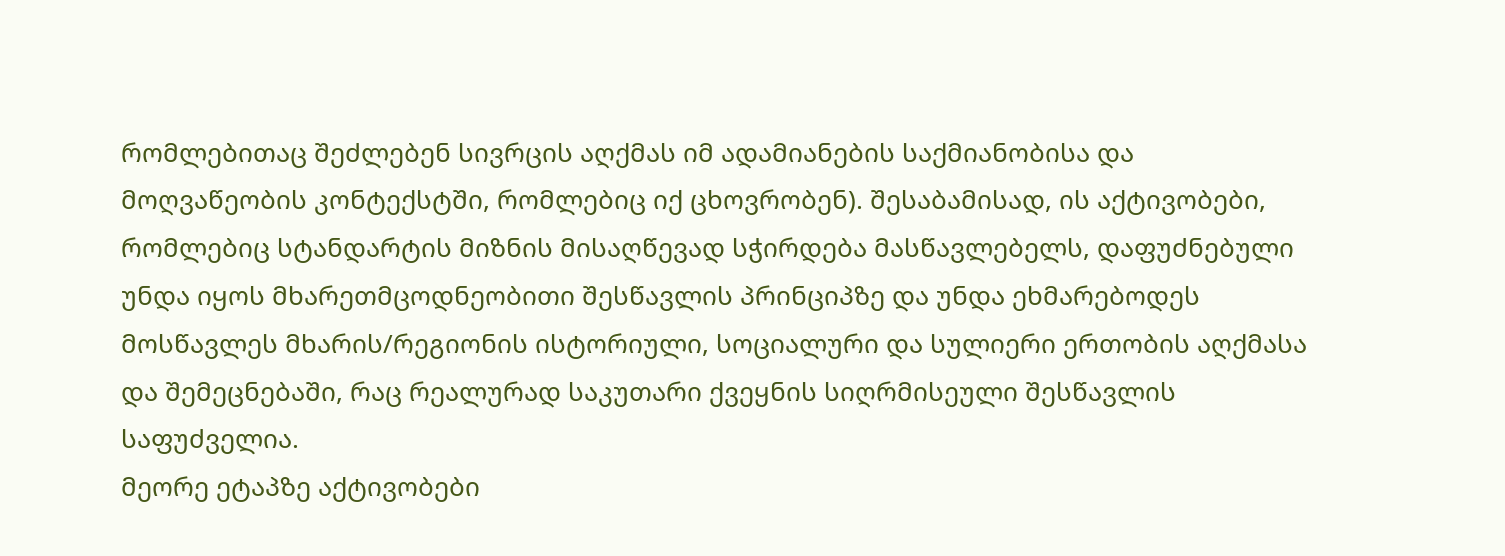რომლებითაც შეძლებენ სივრცის აღქმას იმ ადამიანების საქმიანობისა და მოღვაწეობის კონტექსტში, რომლებიც იქ ცხოვრობენ). შესაბამისად, ის აქტივობები, რომლებიც სტანდარტის მიზნის მისაღწევად სჭირდება მასწავლებელს, დაფუძნებული უნდა იყოს მხარეთმცოდნეობითი შესწავლის პრინციპზე და უნდა ეხმარებოდეს მოსწავლეს მხარის/რეგიონის ისტორიული, სოციალური და სულიერი ერთობის აღქმასა და შემეცნებაში, რაც რეალურად საკუთარი ქვეყნის სიღრმისეული შესწავლის საფუძველია.
მეორე ეტაპზე აქტივობები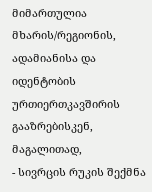მიმართულია მხარის/რეგიონის, ადამიანისა და იდენტობის ურთიერთკავშირის გააზრებისკენ, მაგალითად,
- სივრცის რუკის შექმნა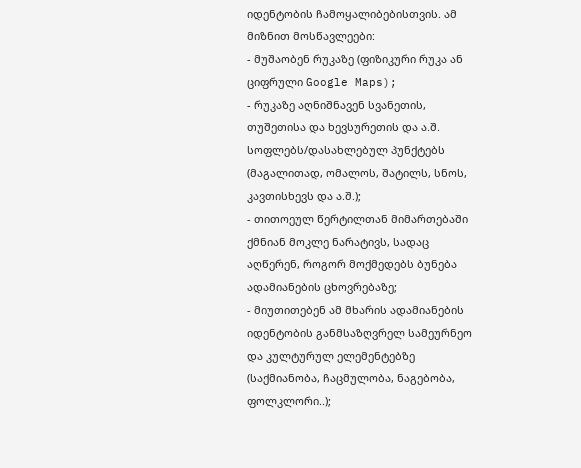იდენტობის ჩამოყალიბებისთვის. ამ მიზნით მოსწავლეები:
- მუშაობენ რუკაზე (ფიზიკური რუკა ან ციფრული Google Maps);
- რუკაზე აღნიშნავენ სვანეთის, თუშეთისა და ხევსურეთის და ა.შ. სოფლებს/დასახლებულ პუნქტებს (მაგალითად, ომალოს, შატილს, სნოს, კავთისხევს და ა.შ.);
- თითოეულ წერტილთან მიმართებაში ქმნიან მოკლე ნარატივს, სადაც აღწერენ, როგორ მოქმედებს ბუნება ადამიანების ცხოვრებაზე;
- მიუთითებენ ამ მხარის ადამიანების იდენტობის განმსაზღვრელ სამეურნეო და კულტურულ ელემენტებზე (საქმიანობა, ჩაცმულობა, ნაგებობა, ფოლკლორი..);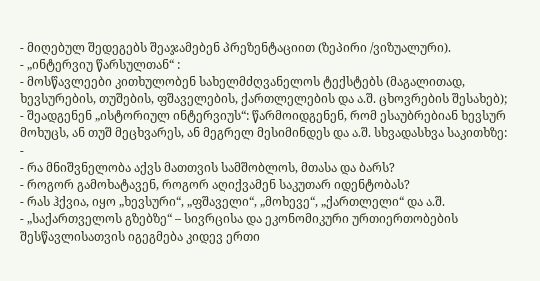- მიღებულ შედეგებს შეაჯამებენ პრეზენტაციით (ზეპირი /ვიზუალური).
- „ინტერვიუ წარსულთან“ :
- მოსწავლეები კითხულობენ სახელმძღვანელოს ტექსტებს (მაგალითად, ხევსურების, თუშების, ფშაველების, ქართლელების და ა.შ. ცხოვრების შესახებ);
- შეადგენენ „ისტორიულ ინტერვიუს“: წარმოიდგენენ, რომ ესაუბრებიან ხევსურ მოხუცს, ან თუშ მეცხვარეს, ან მეგრელ მესიმინდეს და ა.შ. სხვადასხვა საკითხზე:
-
- რა მნიშვნელობა აქვს მათთვის სამშობლოს, მთასა და ბარს?
- როგორ გამოხატავენ, როგორ აღიქვამენ საკუთარ იდენტობას?
- რას ჰქვია, იყო „ხევსური“, „ფშაველი“, „მოხევე“, „ქართლელი“ და ა.შ.
- „საქართველოს გზებზე“ – სივრცისა და ეკონომიკური ურთიერთობების შესწავლისათვის იგეგმება კიდევ ერთი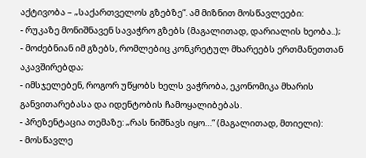აქტივობა – „საქართველოს გზებზე“. ამ მიზნით მოსწავლეები:
- რუკაზე მონიშნავენ სავაჭრო გზებს (მაგალითად, დარიალის ხეობა..);
- მოძებნიან იმ გზებს, რომლებიც კონკრეტულ მხარეებს ერთმანეთთან აკავშირებდა;
- იმსჯელებენ, როგორ უწყობს ხელს ვაჭრობა, ეკონომიკა მხარის განვითარებასა და იდენტობის ჩამოყალიბებას.
- პრეზენტაცია თემაზე: „რას ნიშნავს იყო…“ (მაგალითად, მთიელი):
- მოსწავლე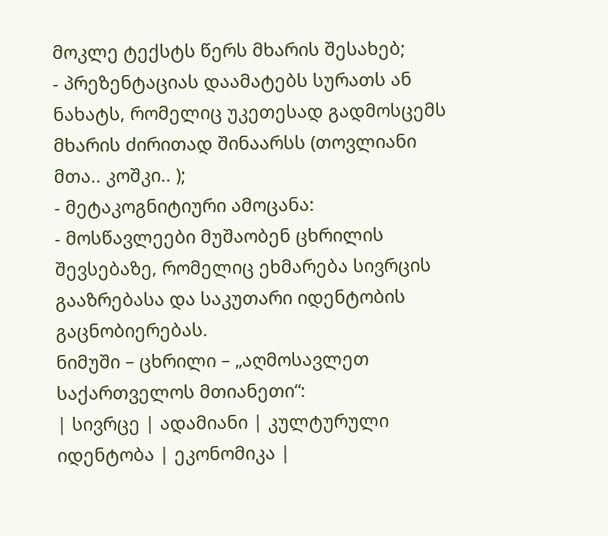მოკლე ტექსტს წერს მხარის შესახებ;
- პრეზენტაციას დაამატებს სურათს ან ნახატს, რომელიც უკეთესად გადმოსცემს მხარის ძირითად შინაარსს (თოვლიანი მთა.. კოშკი.. );
- მეტაკოგნიტიური ამოცანა:
- მოსწავლეები მუშაობენ ცხრილის შევსებაზე, რომელიც ეხმარება სივრცის გააზრებასა და საკუთარი იდენტობის გაცნობიერებას.
ნიმუში – ცხრილი – „აღმოსავლეთ საქართველოს მთიანეთი“:
| სივრცე | ადამიანი | კულტურული იდენტობა | ეკონომიკა |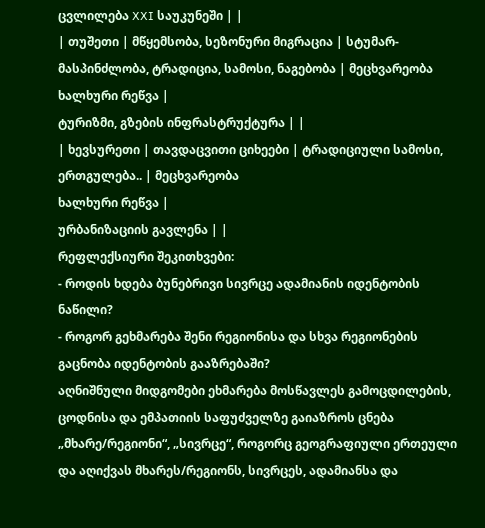ცვლილება XXI საუკუნეში | |
| თუშეთი | მწყემსობა, სეზონური მიგრაცია | სტუმარ-მასპინძლობა, ტრადიცია, სამოსი, ნაგებობა | მეცხვარეობა
ხალხური რეწვა |
ტურიზმი, გზების ინფრასტრუქტურა | |
| ხევსურეთი | თავდაცვითი ციხეები | ტრადიციული სამოსი, ერთგულება.. | მეცხვარეობა
ხალხური რეწვა |
ურბანიზაციის გავლენა | |
რეფლექსიური შეკითხვები:
- როდის ხდება ბუნებრივი სივრცე ადამიანის იდენტობის ნაწილი?
- როგორ გეხმარება შენი რეგიონისა და სხვა რეგიონების გაცნობა იდენტობის გააზრებაში?
აღნიშნული მიდგომები ეხმარება მოსწავლეს გამოცდილების, ცოდნისა და ემპათიის საფუძველზე გაიაზროს ცნება „მხარე/რეგიონი“, „სივრცე“, როგორც გეოგრაფიული ერთეული და აღიქვას მხარეს/რეგიონს, სივრცეს, ადამიანსა და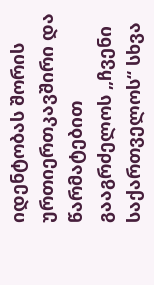იდენტობას შორის ურთიერთკავშირი და წარმატებით გააგრძელოს „ჩვენი საქართველოს“ სხვა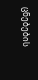ცნებების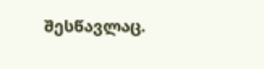შესწავლაც.